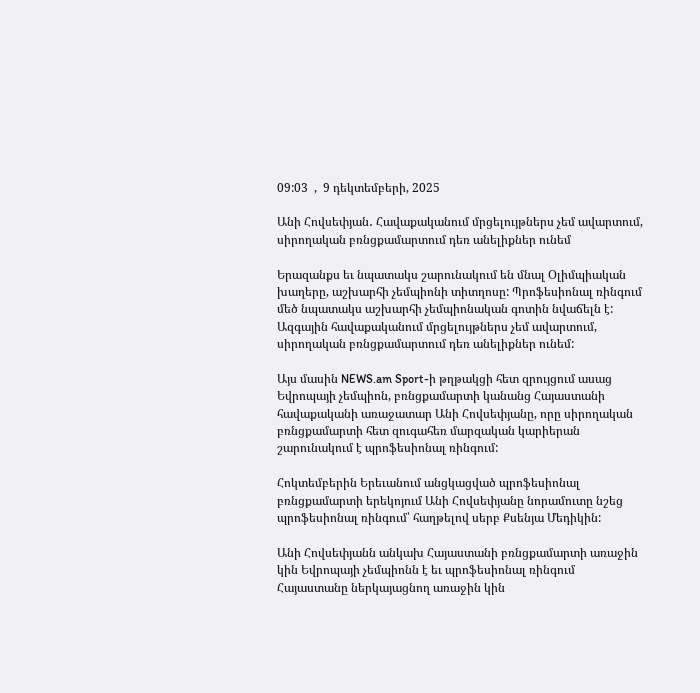09:03  ,  9 դեկտեմբերի, 2025

Անի Հովսեփյան․ Հավաքականում մրցելույթներս չեմ ավարտում, սիրողական բռնցքամարտում դեռ անելիքներ ունեմ

Երազանքս եւ նպատակս շարունակում են մնալ Օլիմպիական խաղերը, աշխարհի չեմպիոնի տիտղոսը: Պրոֆեսիոնալ ռինգում մեծ նպատակս աշխարհի չեմպիոնական գոտին նվաճելն է: Ազգային հավաքականում մրցելույթներս չեմ ավարտում, սիրողական բռնցքամարտում դեռ անելիքներ ունեմ:

Այս մասին NEWS.am Sport-ի թղթակցի հետ զրույցում ասաց Եվրոպայի չեմպիոն, բռնցքամարտի կանանց Հայաստանի հավաքականի առաջատար Անի Հովսեփյանը, որը սիրողական բռնցքամարտի հետ զուգահեռ մարզական կարիերան շարունակում է պրոֆեսիոնալ ռինգում:

Հոկտեմբերին Երեւանում անցկացված պրոֆեսիոնալ բռնցքամարտի երեկոյում Անի Հովսեփյանը նորամուտը նշեց պրոֆեսիոնալ ռինգում՝ հաղթելով սերբ Քսենյա Մեդիկին:

Անի Հովսեփյանն անկախ Հայաստանի բռնցքամարտի առաջին կին Եվրոպայի չեմպիոնն է եւ պրոֆեսիոնալ ռինգում Հայաստանը ներկայացնող առաջին կին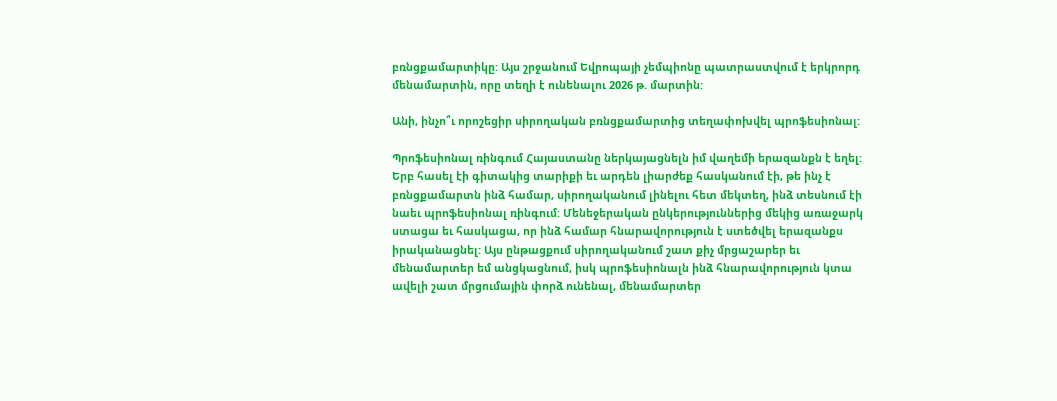բռնցքամարտիկը: Այս շրջանում Եվրոպայի չեմպիոնը պատրաստվում է երկրորդ մենամարտին, որը տեղի է ունենալու 2026 թ. մարտին:

Անի, ինչո՞ւ որոշեցիր սիրողական բռնցքամարտից տեղափոխվել պրոֆեսիոնալ:

Պրոֆեսիոնալ ռինգում Հայաստանը ներկայացնելն իմ վաղեմի երազանքն է եղել: Երբ հասել էի գիտակից տարիքի եւ արդեն լիարժեք հասկանում էի, թե ինչ է բռնցքամարտն ինձ համար, սիրողականում լինելու հետ մեկտեղ, ինձ տեսնում էի նաեւ պրոֆեսիոնալ ռինգում: Մենեջերական ընկերություններից մեկից առաջարկ ստացա եւ հասկացա, որ ինձ համար հնարավորություն է ստեծվել երազանքս իրականացնել: Այս ընթացքում սիրողականում շատ քիչ մրցաշարեր եւ մենամարտեր եմ անցկացնում, իսկ պրոֆեսիոնալն ինձ հնարավորություն կտա ավելի շատ մրցումային փորձ ունենալ, մենամարտեր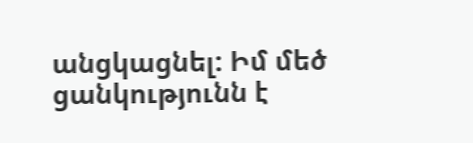անցկացնել: Իմ մեծ ցանկությունն է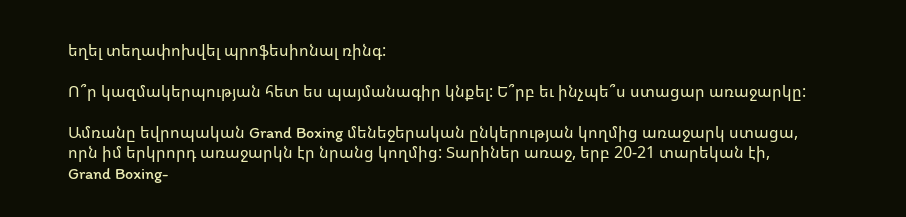եղել տեղափոխվել պրոֆեսիոնալ ռինգ:

Ո՞ր կազմակերպության հետ ես պայմանագիր կնքել: Ե՞րբ եւ ինչպե՞ս ստացար առաջարկը:

Ամռանը եվրոպական Grand Boxing մենեջերական ընկերության կողմից առաջարկ ստացա, որն իմ երկրորդ առաջարկն էր նրանց կողմից: Տարիներ առաջ, երբ 20-21 տարեկան էի, Grand Boxing-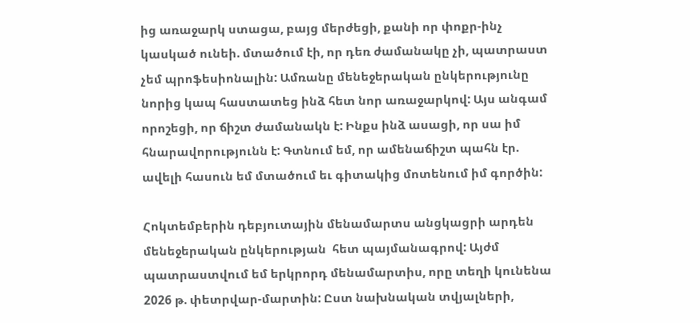ից առաջարկ ստացա, բայց մերժեցի, քանի որ փոքր-ինչ կասկած ունեի. մտածում էի, որ դեռ ժամանակը չի, պատրաստ չեմ պրոֆեսիոնալին: Ամռանը մենեջերական ընկերությունը նորից կապ հաստատեց ինձ հետ նոր առաջարկով: Այս անգամ որոշեցի, որ ճիշտ ժամանակն է: Ինքս ինձ ասացի, որ սա իմ հնարավորությունն է: Գտնում եմ, որ ամենաճիշտ պահն էր. ավելի հասուն եմ մտածում եւ գիտակից մոտենում իմ գործին:

Հոկտեմբերին դեբյուտային մենամարտս անցկացրի արդեն մենեջերական ընկերության  հետ պայմանագրով: Այժմ պատրաստվում եմ երկրորդ մենամարտիս, որը տեղի կունենա 2026 թ. փետրվար-մարտին: Ըստ նախնական տվյալների,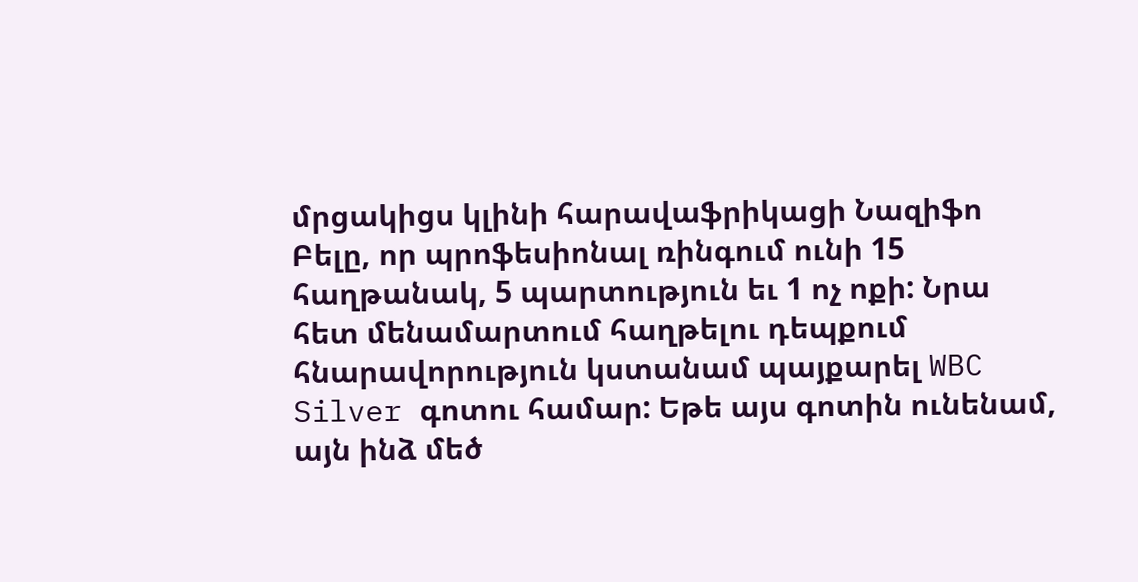մրցակիցս կլինի հարավաֆրիկացի Նազիֆո Բելը, որ պրոֆեսիոնալ ռինգում ունի 15 հաղթանակ, 5 պարտություն եւ 1 ոչ ոքի: Նրա հետ մենամարտում հաղթելու դեպքում հնարավորություն կստանամ պայքարել WBC Silver գոտու համար: Եթե այս գոտին ունենամ, այն ինձ մեծ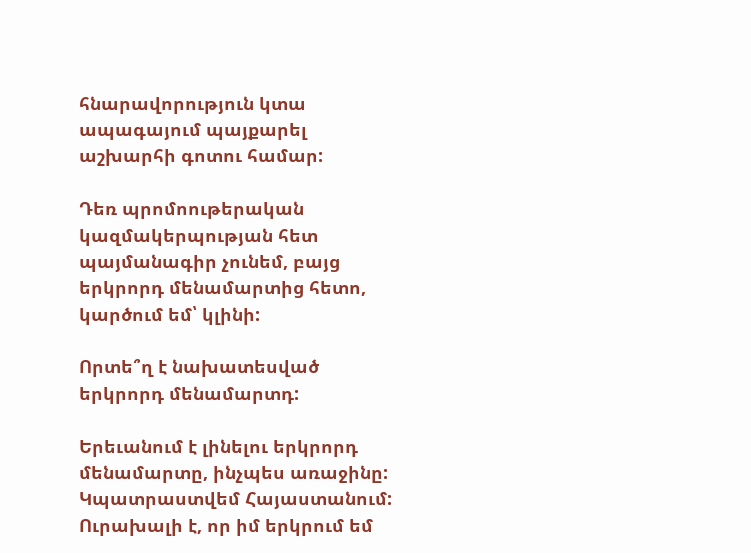հնարավորություն կտա ապագայում պայքարել աշխարհի գոտու համար:

Դեռ պրոմոութերական կազմակերպության հետ պայմանագիր չունեմ, բայց երկրորդ մենամարտից հետո, կարծում եմ՝ կլինի:

Որտե՞ղ է նախատեսված երկրորդ մենամարտդ:

Երեւանում է լինելու երկրորդ մենամարտը, ինչպես առաջինը: Կպատրաստվեմ Հայաստանում: Ուրախալի է, որ իմ երկրում եմ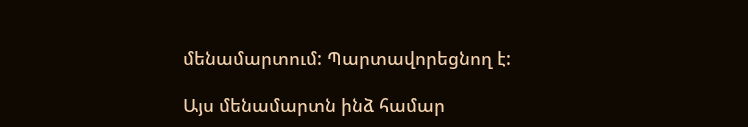մենամարտում: Պարտավորեցնող է:

Այս մենամարտն ինձ համար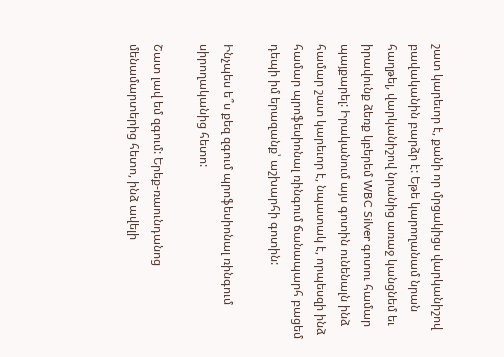շատ կարեւոր է, քանի որ մրցակիցս վարկանիշով բավականին բարձր է: Եթե կարողանամ նրան հաղթել, վարկանիշով նրանից առաջ կանցնեմ եւ իրավունք ձեռք կբերեմ WBC Silver գոտու համար պայքարել: Իրականում այս գոտին ունենալն ինձ համար շատ կարեւոր է, նպատակ է, որպեսզի ինձ համար պրոֆեսիոնալ ռինգում ճանապարհ բացեմ դեպի իմ երազանք՝ աշխարհի գոտին:

Ինչպես ե՞ս քեզ զգում պրոֆեսիոնալ ռինգում սիրողականից հետո:

Շատ լավ եմ զգում: Երեք-ռաունդանոց մենամարտերից հետո, ինձ ավելի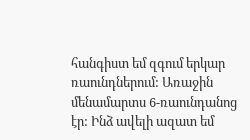հանգիստ եմ զգում երկար ռաունդներում: Առաջին մենամարտս 6-ռաունդանոց էր: Ինձ ավելի ազատ եմ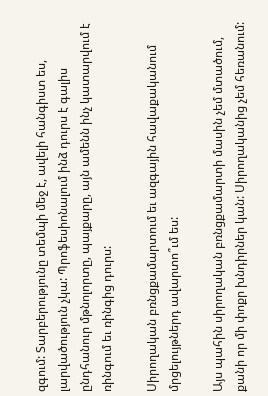զգում: Տարբերությունը տեմպի մեջ է, ավելի հանգիստ ես, լարվածություն չկա: Պրոֆեսիոնալում ինձ դուրս է գալիս ընդհանուր մթնոլորտը, պայքարը, այն ամենն ինչ կատարվում է ռինգում եւ ռինգից դուրս:

Սիրողական բռնցքամարտում եւ ազգային հավաքականում մրցելույթներդ ավարտո՞ւմ ես:

Այս պահին սիրողական բռնցքամարտի մասին չեմ մտածում, քանի որ մի փոքր խնդիրներ կան: Սիրողականից չեմ հեռանում: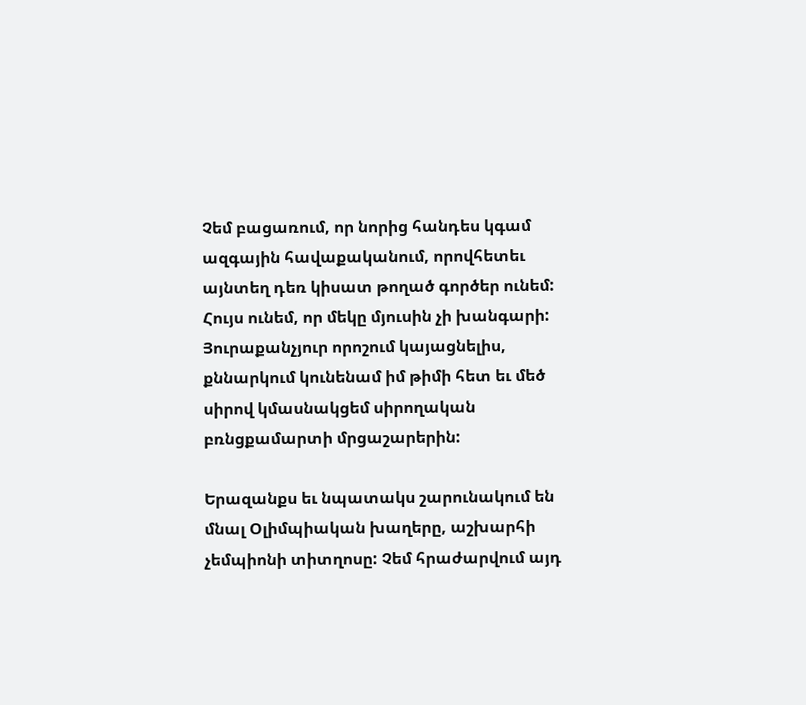Չեմ բացառում, որ նորից հանդես կգամ ազգային հավաքականում, որովհետեւ այնտեղ դեռ կիսատ թողած գործեր ունեմ: Հույս ունեմ, որ մեկը մյուսին չի խանգարի: Յուրաքանչյուր որոշում կայացնելիս, քննարկում կունենամ իմ թիմի հետ եւ մեծ սիրով կմասնակցեմ սիրողական բռնցքամարտի մրցաշարերին:

Երազանքս եւ նպատակս շարունակում են մնալ Օլիմպիական խաղերը, աշխարհի չեմպիոնի տիտղոսը: Չեմ հրաժարվում այդ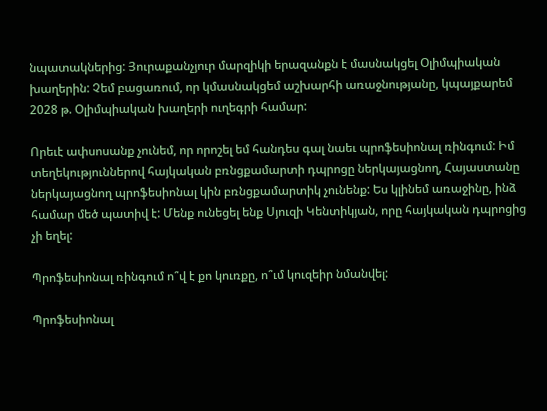նպատակներից: Յուրաքանչյուր մարզիկի երազանքն է մասնակցել Օլիմպիական խաղերին: Չեմ բացառում, որ կմասնակցեմ աշխարհի առաջնությանը, կպայքարեմ 2028 թ. Օլիմպիական խաղերի ուղեգրի համար:

Որեւէ ափսոսանք չունեմ, որ որոշել եմ հանդես գալ նաեւ պրոֆեսիոնալ ռինգում: Իմ տեղեկություններով հայկական բռնցքամարտի դպրոցը ներկայացնող, Հայաստանը ներկայացնող պրոֆեսիոնալ կին բռնցքամարտիկ չունենք: Ես կլինեմ առաջինը, ինձ համար մեծ պատիվ է: Մենք ունեցել ենք Սյուզի Կենտիկյան, որը հայկական դպրոցից չի եղել:

Պրոֆեսիոնալ ռինգում ո՞վ է քո կուռքը, ո՞ւմ կուզեիր նմանվել:

Պրոֆեսիոնալ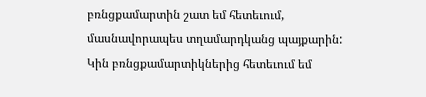բռնցքամարտին շատ եմ հետեւում, մասնավորապես տղամարդկանց պայքարին: Կին բռնցքամարտիկներից հետեւում եմ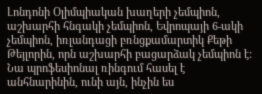Լոնդոնի Օլիմպիական խաղերի չեմպիոն, աշխարհի հնգակի չեմպիոն, Եվրոպայի 6-ակի չեմպիոն, իռլանդացի բռնցքամարտիկ Քեթի Թեյլորին, որն աշխարհի բացարձակ չեմպիոն է: Նա պրոֆեսիոնալ ռինգում հասել է անհնարինին, ունի այն, ինչին ես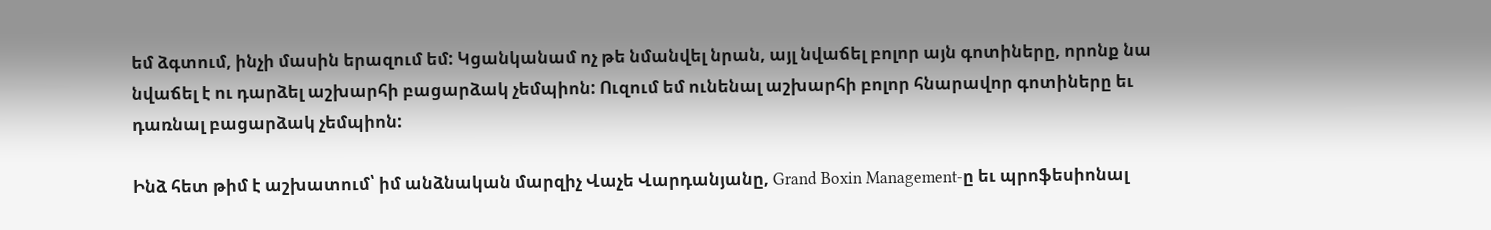եմ ձգտում, ինչի մասին երազում եմ: Կցանկանամ ոչ թե նմանվել նրան, այլ նվաճել բոլոր այն գոտիները, որոնք նա նվաճել է ու դարձել աշխարհի բացարձակ չեմպիոն: Ուզում եմ ունենալ աշխարհի բոլոր հնարավոր գոտիները եւ դառնալ բացարձակ չեմպիոն:

Ինձ հետ թիմ է աշխատում՝ իմ անձնական մարզիչ Վաչե Վարդանյանը, Grand Boxin Management-ը եւ պրոֆեսիոնալ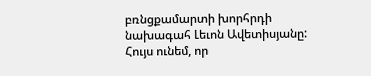բռնցքամարտի խորհրդի նախագահ Լեւոն Ավետիսյանը: Հույս ունեմ, որ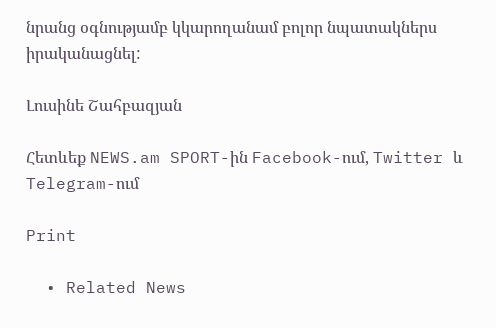նրանց օգնությամբ կկարողանամ բոլոր նպատակներս իրականացնել:

Լուսինե Շահբազյան

Հետևեք NEWS.am SPORT-ին Facebook-ում, Twitter և Telegram-ում

Print

  • Related News